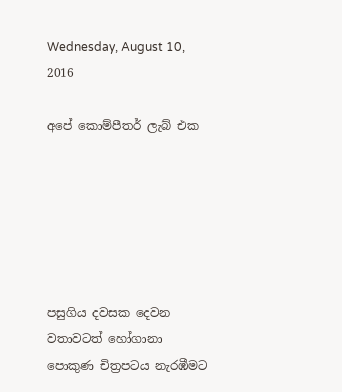Wednesday, August 10, 2016

අපේ කොම්පීතර් ලැබ් එක






පසුගිය දවසක දෙවන වතාවටත් හෝගානා පොකුණ චිත්‍රපටය නැරඹීමට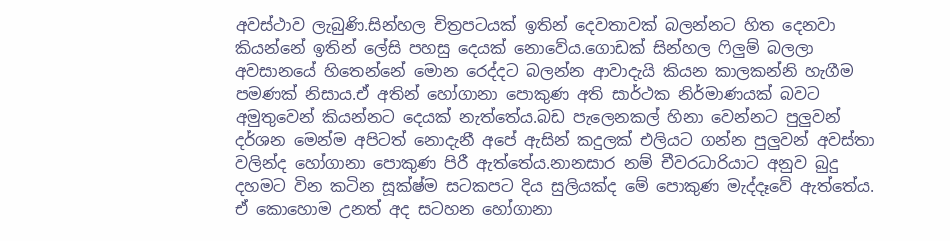අවස්ථාව ලැබුණි.සින්හල චිත්‍රපටයක් ඉතින් දෙවතාවක් බලන්නට හිත දෙනවා  කියන්නේ ඉතින් ලේසි පහසු දෙයක් නොවේය.ගොඩක් සින්හල ෆිලුම් බලලා අවසානයේ හිතෙන්නේ මොන රෙද්දට බලන්න ආවාදැයි කියන කාලකන්නි හැගීම පමණක් නිසාය.ඒ අතින් හෝගානා පොකුණ අති සාර්ථක නිර්මාණයක් බවට අමුතුවෙන් කියන්නට දෙයක් නැත්තේය.බඩ පැලෙනකල් හිනා වෙන්නට පුලුවන් දර්ශන මෙන්ම අපිටත් නොදැනී අපේ ඇසින් කදුලක් එලියට ගන්න පුලුවන් අවස්තා වලින්ද හෝගානා පොකුණ පිරී ඇත්තේය.නානසාර නම් චීවරධාරියාට අනුව බුදු දහමට වින කටින සූක්ෂ්ම සටකපට දිය සුලියක්ද මේ පොකුණ මැද්දෑවේ ඇත්තේය.
ඒ කොහොම උනත් අද සටහන හෝගානා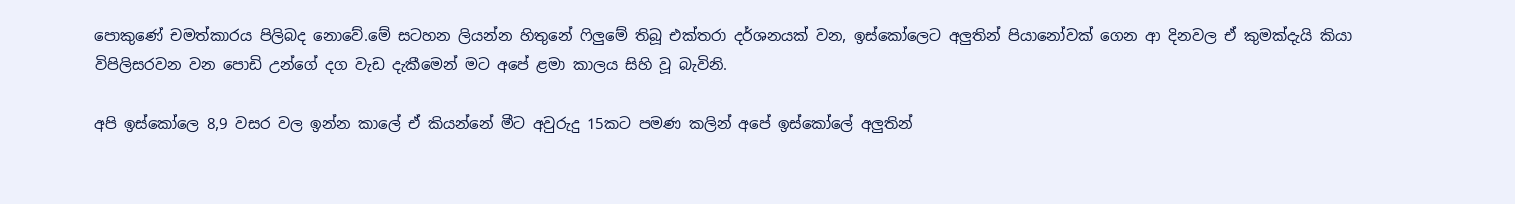පොකුණේ චමත්කාරය පිලිබද නොවේ.මේ සටහන ලියන්න හිතුනේ ෆිලුමේ තිබූ එක්තරා දර්ශනයක් වන, ඉස්කෝලෙට අලුතින් පියානෝවක් ගෙන ආ දිනවල ඒ කුමක්දැයි කියා විපිලිසරවන වන පොඩි උන්ගේ දග වැඩ දැකීමෙන් මට අපේ ළමා කාලය සිහි වූ බැවිනි.

අපි ඉස්කෝලෙ 8,9 වසර වල ඉන්න කාලේ ඒ කියන්නේ මීට අවුරුදු 15කට පමණ කලින් අපේ ඉස්කෝලේ අලුතින්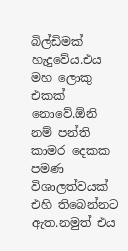බිල්ඩිමක් හැදුවේය.එය මහ ලොකු එකක් නොවේ.ඕනි නම් පන්ති කාමර දෙකක පමණ විශාලත්වයක් එහි තිබෙන්නට ඇත.නමුත් එය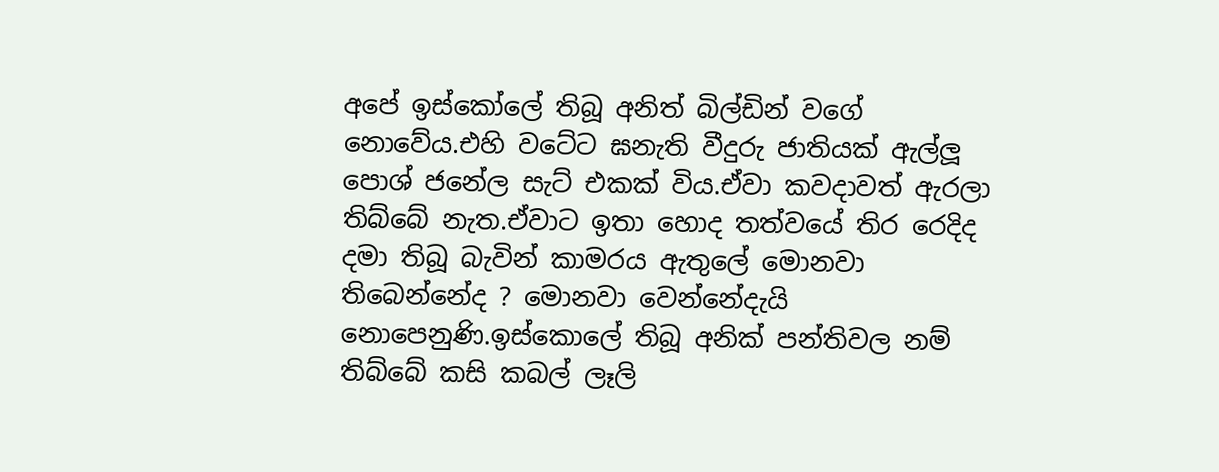අපේ ඉස්කෝලේ තිබූ අනිත් බිල්ඩින් වගේ නොවේය.එහි වටේට ඝනැති වීදුරු ජාතියක් ඇල්ලූ පොශ් ජනේල සැට් එකක් විය.ඒවා කවදාවත් ඇරලා තිබ්බේ නැත.ඒවාට ඉතා හොද තත්වයේ තිර රෙදිද දමා තිබූ බැවින් කාමරය ඇතුලේ මොනවා තිබෙන්නේද ? මොනවා වෙන්නේදැයි නොපෙනුණි.ඉස්කොලේ තිබූ අනික් පන්තිවල නම් තිබ්බේ කසි කබල් ලෑලි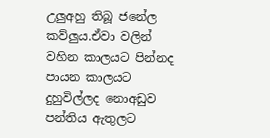උලුඅහු තිබූ ජනේල කව්ලුය.ඒවා වලින් වහින කාලයට පින්නද පායන කාලයට දුහුවිල්ලද නොඅඩුව පන්තිය ඇතුලට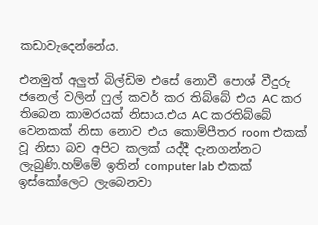කඩාවැදෙන්නේය.

එනමුත් අලුත් බිල්ඩිම එසේ නොවී පොශ් වීදුරු ජනෙල් වලින් ෆුල් කවර් කර තිබ්බේ එය AC කර තිබෙන කාමරයක් නිසාය.එය AC කරතිබ්බේ වෙනකක් නිසා නොව එය කොම්පීතර room එකක් වූ නිසා බව අපිට කලක් යද්දී දැනගන්නට ලැබුණි.හම්මේ ඉතින් computer lab එකක් ඉස්කෝලෙට ලැබෙනවා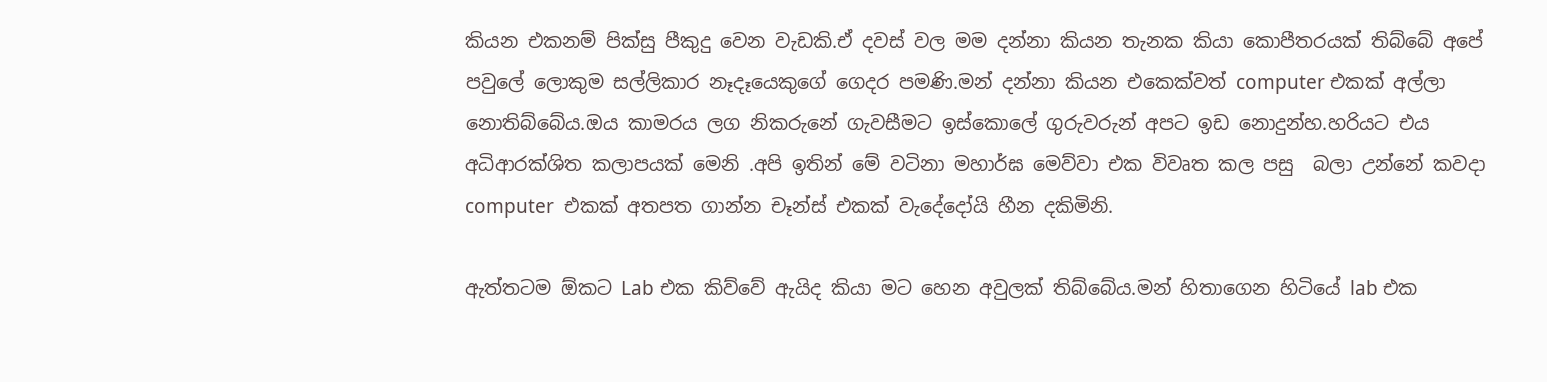කියන එකනම් පික්සු පීකුදු වෙන වැඩකි.ඒ දවස් වල මම දන්නා කියන තැනක කියා කොපීතරයක් තිබ්බේ අපේ පවුලේ ලොකුම සල්ලිකාර නෑදෑයෙකුගේ ගෙදර පමණි.මන් දන්නා කියන එකෙක්වත් computer එකක් අල්ලා නොතිබ්බේය.ඔය කාමරය ලග නිකරුනේ ගැවසීමට ඉස්කොලේ ගුරුවරුන් අපට ඉඩ නොදුන්හ.හරියට එය අධිආරක්ශිත කලාපයක් මෙනි .අපි ඉතින් මේ වටිනා මහාර්ඝ මෙව්වා එක විවෘත කල පසු  බලා උන්නේ කවදා computer  එකක් අතපත ගාන්න චෑන්ස් එකක් වැදේදෝයි හීන දකිමිනි.

ඇත්තටම ඕකට Lab එක කිව්වේ ඇයිද කියා මට හෙන අවුලක් තිබ්බේය.මන් හිතාගෙන හිටියේ lab එක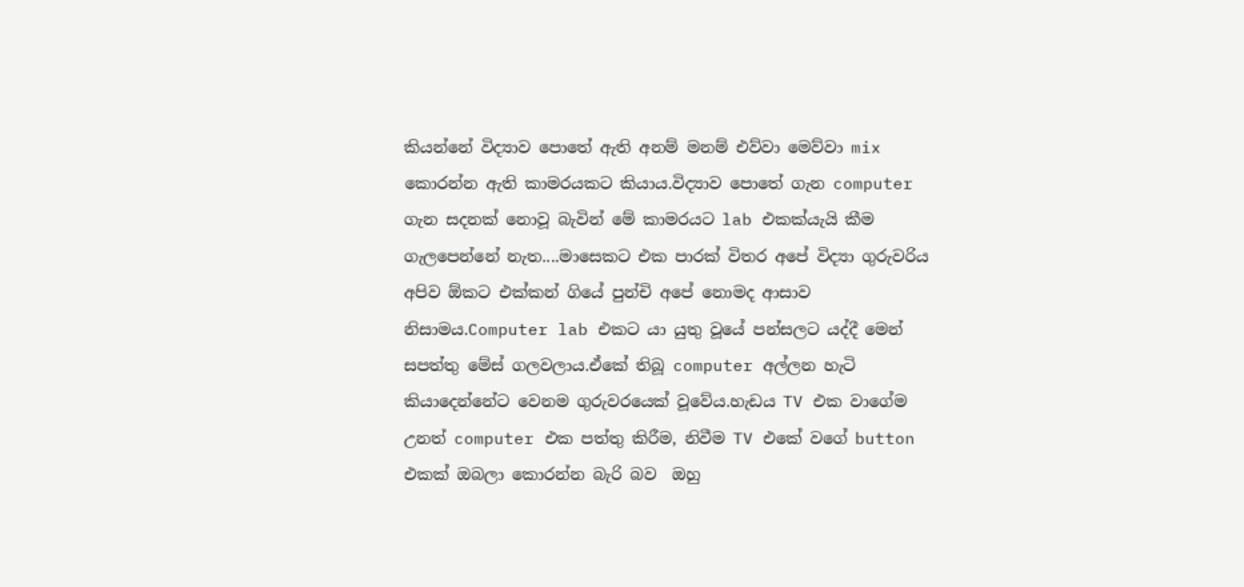කියන්නේ විද්‍යාව පොතේ ඇති අනම් මනම් එව්වා මෙව්වා mix කොරන්න ඇති කාමරයකට කියාය.විද්‍යාව පොතේ ගැන computer ගැන සදනක් නොවූ බැවින් මේ කාමරයට lab එකක්යැයි කීම ගැලපෙන්නේ නැත....මාසෙකට එක පාරක් විතර අපේ විද්‍යා ගුරුවරිය අපිව ඕකට එක්කන් ගියේ පුන්චි අපේ නොමද ආසාව නිසාමය.Computer lab එකට යා යුතු වූයේ පන්සලට යද්දී මෙන් සපත්තු මේස් ගලවලාය.ඒකේ තිබූ computer අල්ලන හැටි කියාදෙන්නේට වෙනම ගුරුවරයෙක් වූවේය.හැඩය TV එක වාගේම උනත් computer එක පත්තු කිරීම, නිවීම TV එකේ වගේ button එකක් ඔබලා කොරන්න බැරි බව  ඔහු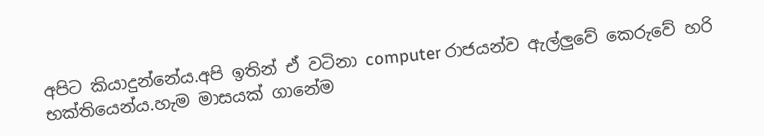අපිට කියාදුන්නේය.අපි ඉතින් ඒ වටිනා computer රාජයන්ව ඇල්ලුවේ කෙරුවේ හරි භක්තියෙන්ය.හැම මාසයක් ගානේම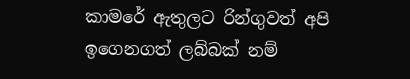කාමරේ ඇතුලට රින්ගුවත් අපි ඉගෙනගත් ලබ්බක් නම්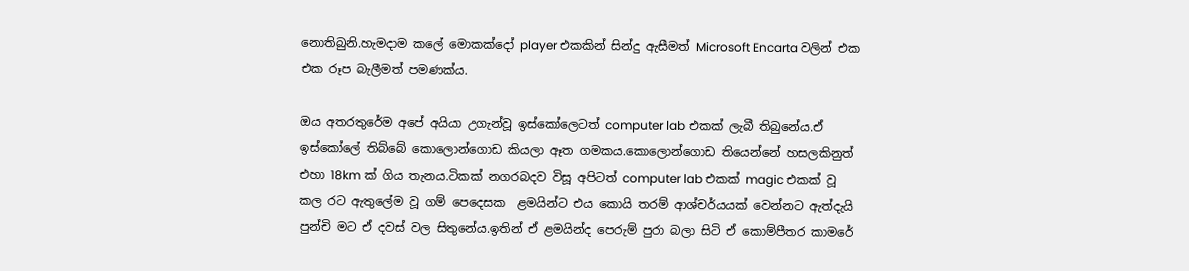නොතිබුනි.හැමදාම කලේ මොකක්දෝ player එකකින් සින්දු ඇසීමත් Microsoft Encarta වලින් එක එක රූප බැලීමත් පමණක්ය.

ඔය අතරතුරේම අපේ අයියා උගැන්වූ ඉස්කෝලෙටත් computer lab එකක් ලැබී තිබුනේය.ඒ ඉස්කෝලේ තිබ්බේ කොලොන්ගොඩ කියලා ඈත ගමකය.කොලොන්ගොඩ තියෙන්නේ හසලකිනුත් එහා 18km ක් ගිය තැනය.ටිකක් නගරබදව විසූ අපිටත් computer lab එකක් magic එකක් වූ කල රට ඇතුලේම වූ ගම් පෙදෙසක  ළමයින්ට එය කොයි තරම් ආශ්චර්යයක් වෙන්නට ඇත්දැයි පුන්චි මට ඒ දවස් වල සිතුනේය.ඉතින් ඒ ළමයින්ද පෙරුම් පුරා බලා සිටි ඒ කොම්පීතර කාමරේ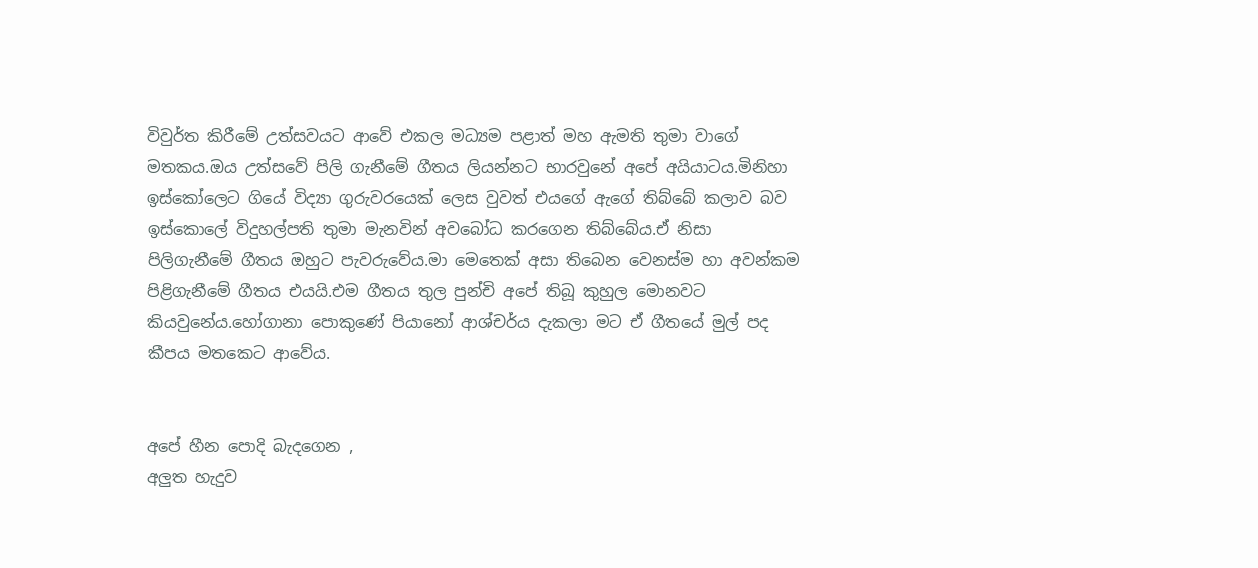විවුර්ත කිරීමේ උත්සවයට ආවේ එකල මධ්‍යම පළාත් මහ ඇමති තුමා වාගේ මතකය.ඔය උත්සවේ පිලි ගැනීමේ ගීතය ලියන්නට භාරවුනේ අපේ අයියාටය.මිනිහා ඉස්කෝලෙට ගියේ විද්‍යා ගුරුවරයෙක් ලෙස වුවත් එයගේ ඇගේ තිබ්බේ කලාව බව ඉස්කොලේ විදුහල්පති තුමා මැනවින් අවබෝධ කරගෙන තිබ්බේය.ඒ නිසා පිලිගැනීමේ ගීතය ඔහුට පැවරුවේය.මා මෙතෙක් අසා තිබෙන වෙනස්ම හා අවන්කම පිළිගැනීමේ ගීතය එයයි.එම ගීතය තුල පුන්චි අපේ තිබූ කුහුල මොනවට කියවුනේය.හෝගානා පොකුණේ පියානෝ ආශ්චර්ය දැකලා මට ඒ ගීතයේ මුල් පද කීපය මතකෙට ආවේය.


අපේ හීන පොදි බැදගෙන ,
අලුත හැදුව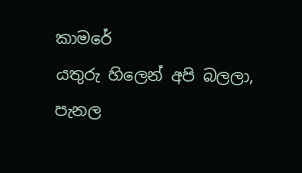කාමරේ
යතුරු හිලෙන් අපි බලලා,
පැනල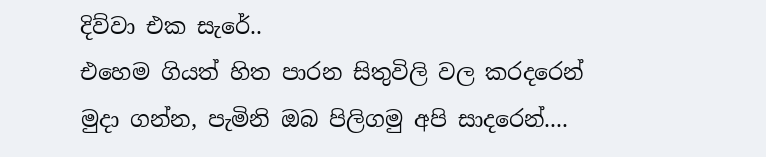දිව්වා එක සැරේ..
එහෙම ගියත් හිත පාරන සිතුවිලි වල කරදරෙන්
මුදා ගන්න, පැමිනි ඔබ පිලිගමු අපි සාදරෙන්....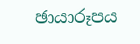ඡායාරූපය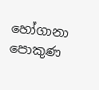හෝගානා පොකුණ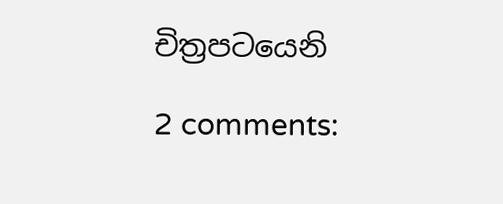චිත්‍රපටයෙනි

2 comments: